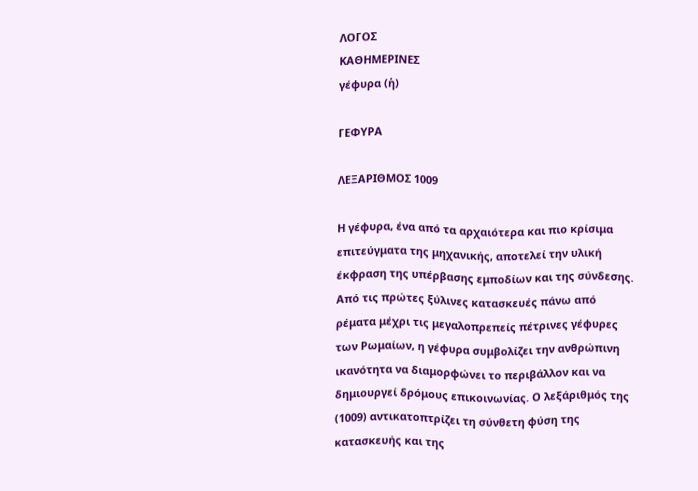ΛΟΓΟΣ
ΚΑΘΗΜΕΡΙΝΕΣ
γέφυρα (ἡ)

ΓΕΦΥΡΑ

ΛΕΞΑΡΙΘΜΟΣ 1009

Η γέφυρα, ένα από τα αρχαιότερα και πιο κρίσιμα επιτεύγματα της μηχανικής, αποτελεί την υλική έκφραση της υπέρβασης εμποδίων και της σύνδεσης. Από τις πρώτες ξύλινες κατασκευές πάνω από ρέματα μέχρι τις μεγαλοπρεπείς πέτρινες γέφυρες των Ρωμαίων, η γέφυρα συμβολίζει την ανθρώπινη ικανότητα να διαμορφώνει το περιβάλλον και να δημιουργεί δρόμους επικοινωνίας. Ο λεξάριθμός της (1009) αντικατοπτρίζει τη σύνθετη φύση της κατασκευής και της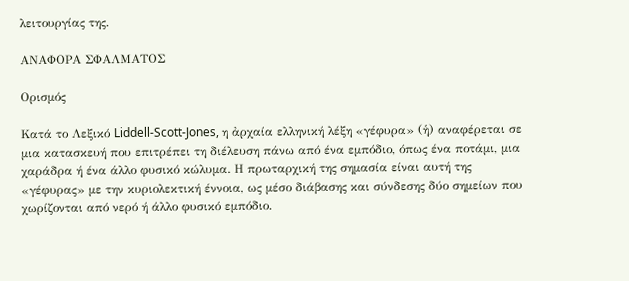λειτουργίας της.

ΑΝΑΦΟΡΑ ΣΦΑΛΜΑΤΟΣ

Ορισμός

Κατά το Λεξικό Liddell-Scott-Jones, η ἀρχαία ελληνική λέξη «γέφυρα» (ἡ) αναφέρεται σε μια κατασκευή που επιτρέπει τη διέλευση πάνω από ένα εμπόδιο, όπως ένα ποτάμι, μια χαράδρα ή ένα άλλο φυσικό κώλυμα. Η πρωταρχική της σημασία είναι αυτή της «γέφυρας» με την κυριολεκτική έννοια, ως μέσο διάβασης και σύνδεσης δύο σημείων που χωρίζονται από νερό ή άλλο φυσικό εμπόδιο.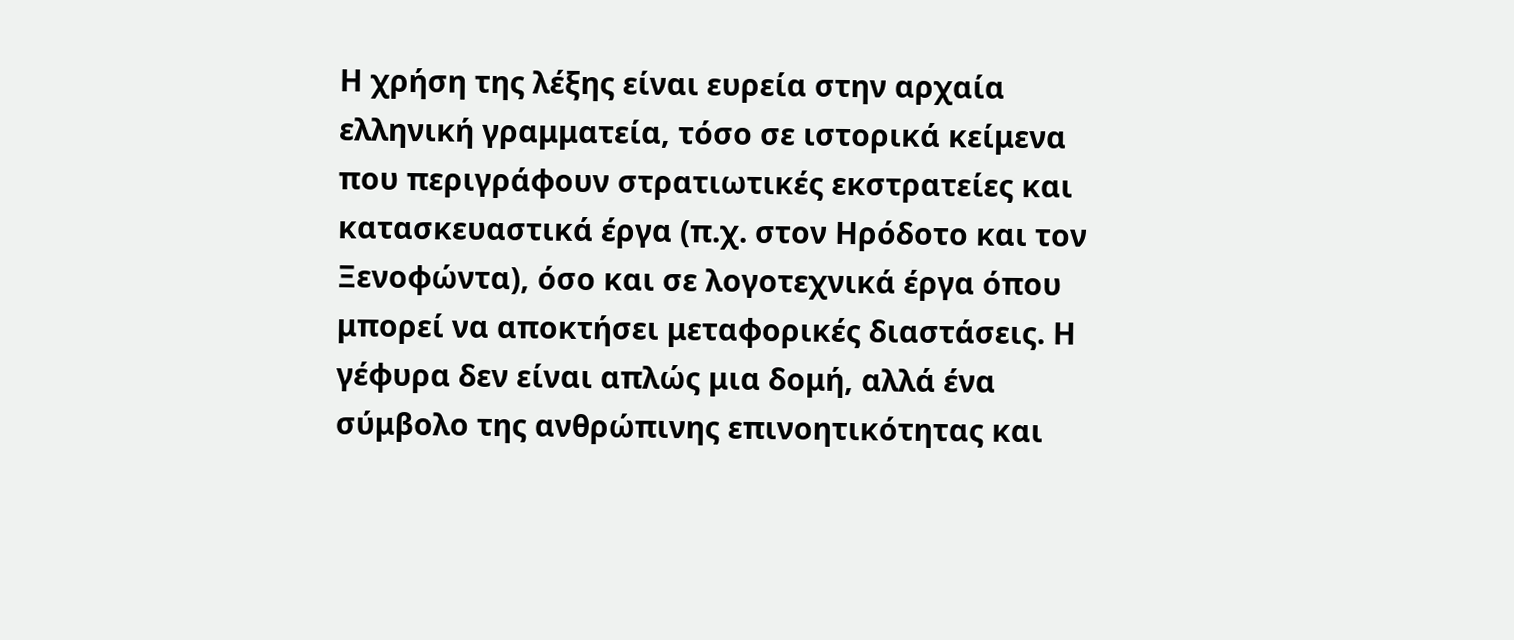Η χρήση της λέξης είναι ευρεία στην αρχαία ελληνική γραμματεία, τόσο σε ιστορικά κείμενα που περιγράφουν στρατιωτικές εκστρατείες και κατασκευαστικά έργα (π.χ. στον Ηρόδοτο και τον Ξενοφώντα), όσο και σε λογοτεχνικά έργα όπου μπορεί να αποκτήσει μεταφορικές διαστάσεις. Η γέφυρα δεν είναι απλώς μια δομή, αλλά ένα σύμβολο της ανθρώπινης επινοητικότητας και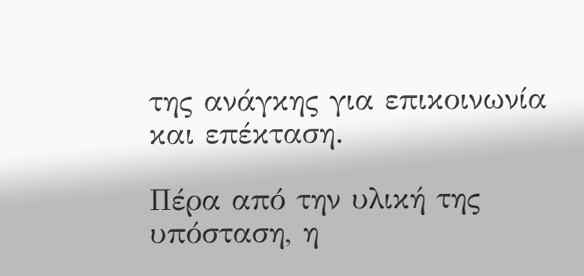της ανάγκης για επικοινωνία και επέκταση.

Πέρα από την υλική της υπόσταση, η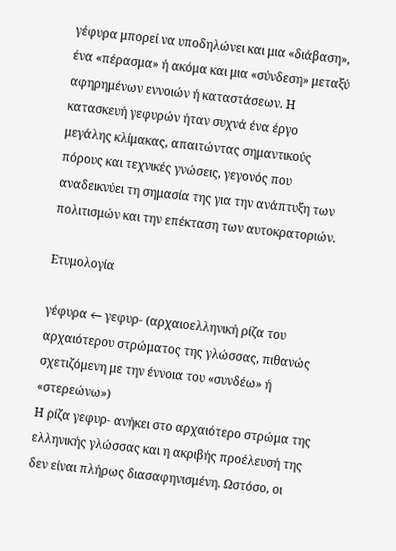γέφυρα μπορεί να υποδηλώνει και μια «διάβαση», ένα «πέρασμα» ή ακόμα και μια «σύνδεση» μεταξύ αφηρημένων εννοιών ή καταστάσεων. Η κατασκευή γεφυρών ήταν συχνά ένα έργο μεγάλης κλίμακας, απαιτώντας σημαντικούς πόρους και τεχνικές γνώσεις, γεγονός που αναδεικνύει τη σημασία της για την ανάπτυξη των πολιτισμών και την επέκταση των αυτοκρατοριών.

Ετυμολογία

γέφυρα ← γεφυρ- (αρχαιοελληνική ρίζα του αρχαιότερου στρώματος της γλώσσας, πιθανώς σχετιζόμενη με την έννοια του «συνδέω» ή «στερεώνω»)
Η ρίζα γεφυρ- ανήκει στο αρχαιότερο στρώμα της ελληνικής γλώσσας και η ακριβής προέλευσή της δεν είναι πλήρως διασαφηνισμένη. Ωστόσο, οι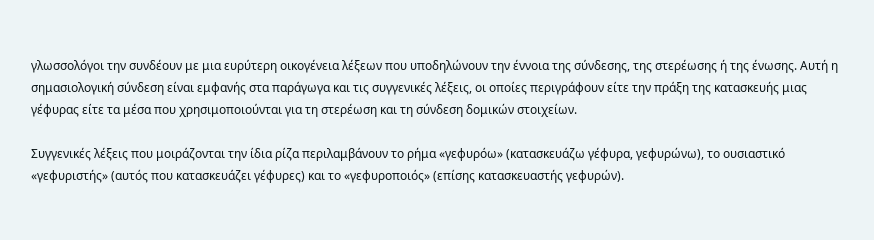γλωσσολόγοι την συνδέουν με μια ευρύτερη οικογένεια λέξεων που υποδηλώνουν την έννοια της σύνδεσης, της στερέωσης ή της ένωσης. Αυτή η σημασιολογική σύνδεση είναι εμφανής στα παράγωγα και τις συγγενικές λέξεις, οι οποίες περιγράφουν είτε την πράξη της κατασκευής μιας γέφυρας είτε τα μέσα που χρησιμοποιούνται για τη στερέωση και τη σύνδεση δομικών στοιχείων.

Συγγενικές λέξεις που μοιράζονται την ίδια ρίζα περιλαμβάνουν το ρήμα «γεφυρόω» (κατασκευάζω γέφυρα, γεφυρώνω), το ουσιαστικό «γεφυριστής» (αυτός που κατασκευάζει γέφυρες) και το «γεφυροποιός» (επίσης κατασκευαστής γεφυρών).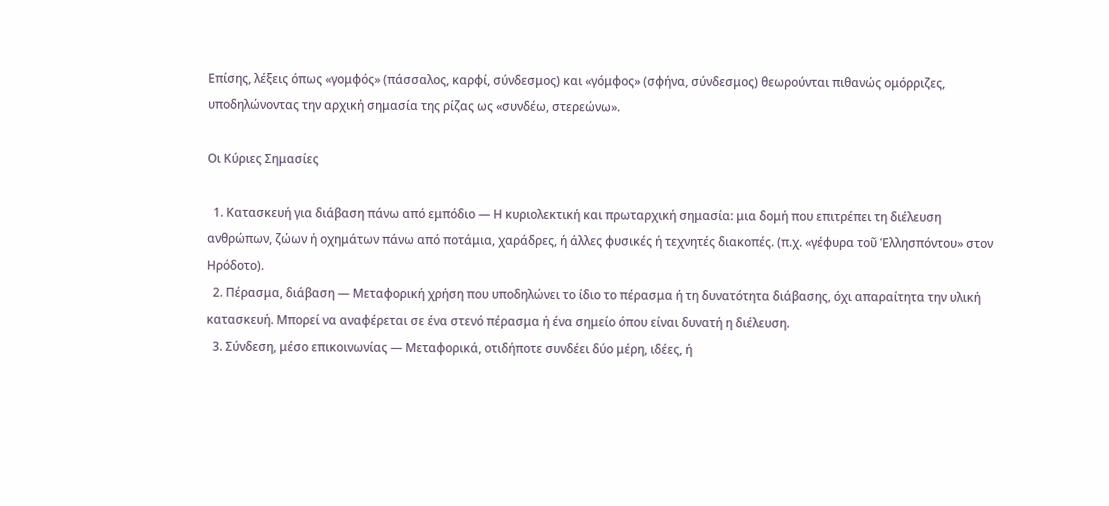Επίσης, λέξεις όπως «γομφός» (πάσσαλος, καρφί, σύνδεσμος) και «γόμφος» (σφήνα, σύνδεσμος) θεωρούνται πιθανώς ομόρριζες, υποδηλώνοντας την αρχική σημασία της ρίζας ως «συνδέω, στερεώνω».

Οι Κύριες Σημασίες

  1. Κατασκευή για διάβαση πάνω από εμπόδιο — Η κυριολεκτική και πρωταρχική σημασία: μια δομή που επιτρέπει τη διέλευση ανθρώπων, ζώων ή οχημάτων πάνω από ποτάμια, χαράδρες, ή άλλες φυσικές ή τεχνητές διακοπές. (π.χ. «γέφυρα τοῦ Ἑλλησπόντου» στον Ηρόδοτο).
  2. Πέρασμα, διάβαση — Μεταφορική χρήση που υποδηλώνει το ίδιο το πέρασμα ή τη δυνατότητα διάβασης, όχι απαραίτητα την υλική κατασκευή. Μπορεί να αναφέρεται σε ένα στενό πέρασμα ή ένα σημείο όπου είναι δυνατή η διέλευση.
  3. Σύνδεση, μέσο επικοινωνίας — Μεταφορικά, οτιδήποτε συνδέει δύο μέρη, ιδέες, ή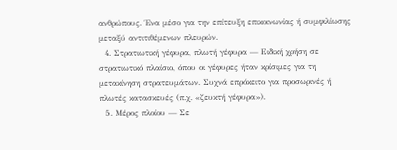ανθρώπους. Ένα μέσο για την επίτευξη επικοινωνίας ή συμφιλίωσης μεταξύ αντιτιθέμενων πλευρών.
  4. Στρατιωτική γέφυρα, πλωτή γέφυρα — Ειδική χρήση σε στρατιωτικό πλαίσιο, όπου οι γέφυρες ήταν κρίσιμες για τη μετακίνηση στρατευμάτων. Συχνά επρόκειτο για προσωρινές ή πλωτές κατασκευές (π.χ. «ζευκτή γέφυρα»).
  5. Μέρος πλοίου — Σε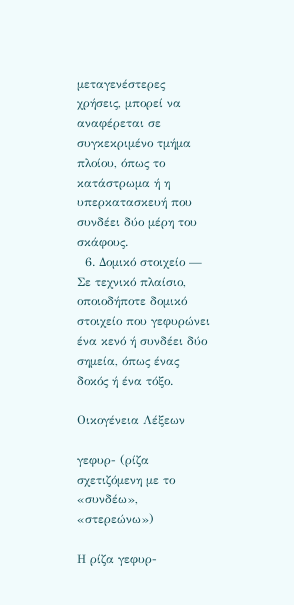μεταγενέστερες χρήσεις, μπορεί να αναφέρεται σε συγκεκριμένο τμήμα πλοίου, όπως το κατάστρωμα ή η υπερκατασκευή που συνδέει δύο μέρη του σκάφους.
  6. Δομικό στοιχείο — Σε τεχνικό πλαίσιο, οποιοδήποτε δομικό στοιχείο που γεφυρώνει ένα κενό ή συνδέει δύο σημεία, όπως ένας δοκός ή ένα τόξο.

Οικογένεια Λέξεων

γεφυρ- (ρίζα σχετιζόμενη με το «συνδέω», «στερεώνω»)

Η ρίζα γεφυρ-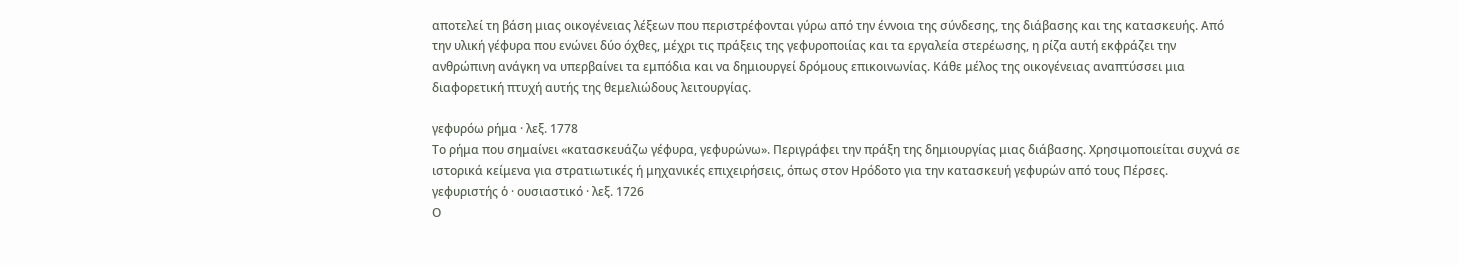αποτελεί τη βάση μιας οικογένειας λέξεων που περιστρέφονται γύρω από την έννοια της σύνδεσης, της διάβασης και της κατασκευής. Από την υλική γέφυρα που ενώνει δύο όχθες, μέχρι τις πράξεις της γεφυροποιίας και τα εργαλεία στερέωσης, η ρίζα αυτή εκφράζει την ανθρώπινη ανάγκη να υπερβαίνει τα εμπόδια και να δημιουργεί δρόμους επικοινωνίας. Κάθε μέλος της οικογένειας αναπτύσσει μια διαφορετική πτυχή αυτής της θεμελιώδους λειτουργίας.

γεφυρόω ρήμα · λεξ. 1778
Το ρήμα που σημαίνει «κατασκευάζω γέφυρα, γεφυρώνω». Περιγράφει την πράξη της δημιουργίας μιας διάβασης. Χρησιμοποιείται συχνά σε ιστορικά κείμενα για στρατιωτικές ή μηχανικές επιχειρήσεις, όπως στον Ηρόδοτο για την κατασκευή γεφυρών από τους Πέρσες.
γεφυριστής ὁ · ουσιαστικό · λεξ. 1726
Ο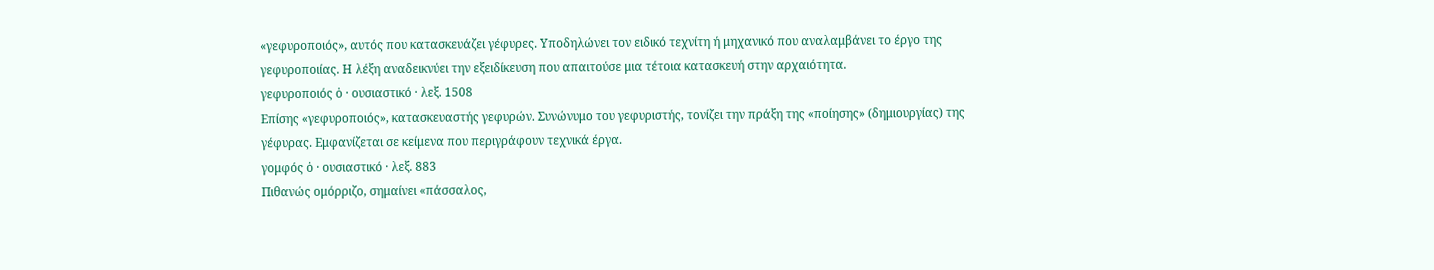«γεφυροποιός», αυτός που κατασκευάζει γέφυρες. Υποδηλώνει τον ειδικό τεχνίτη ή μηχανικό που αναλαμβάνει το έργο της γεφυροποιίας. Η λέξη αναδεικνύει την εξειδίκευση που απαιτούσε μια τέτοια κατασκευή στην αρχαιότητα.
γεφυροποιός ὁ · ουσιαστικό · λεξ. 1508
Επίσης «γεφυροποιός», κατασκευαστής γεφυρών. Συνώνυμο του γεφυριστής, τονίζει την πράξη της «ποίησης» (δημιουργίας) της γέφυρας. Εμφανίζεται σε κείμενα που περιγράφουν τεχνικά έργα.
γομφός ὁ · ουσιαστικό · λεξ. 883
Πιθανώς ομόρριζο, σημαίνει «πάσσαλος,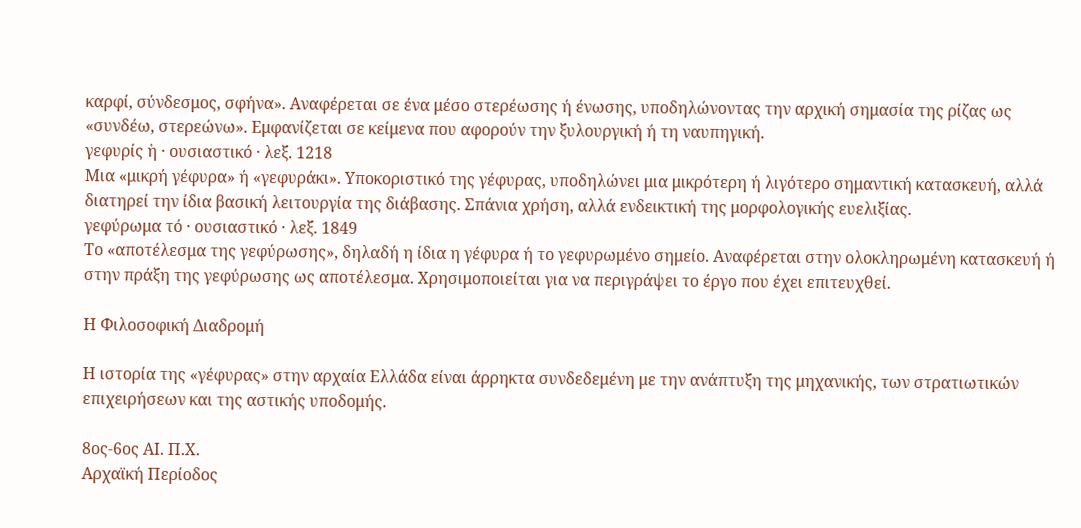καρφί, σύνδεσμος, σφήνα». Αναφέρεται σε ένα μέσο στερέωσης ή ένωσης, υποδηλώνοντας την αρχική σημασία της ρίζας ως «συνδέω, στερεώνω». Εμφανίζεται σε κείμενα που αφορούν την ξυλουργική ή τη ναυπηγική.
γεφυρίς ἡ · ουσιαστικό · λεξ. 1218
Μια «μικρή γέφυρα» ή «γεφυράκι». Υποκοριστικό της γέφυρας, υποδηλώνει μια μικρότερη ή λιγότερο σημαντική κατασκευή, αλλά διατηρεί την ίδια βασική λειτουργία της διάβασης. Σπάνια χρήση, αλλά ενδεικτική της μορφολογικής ευελιξίας.
γεφύρωμα τό · ουσιαστικό · λεξ. 1849
Το «αποτέλεσμα της γεφύρωσης», δηλαδή η ίδια η γέφυρα ή το γεφυρωμένο σημείο. Αναφέρεται στην ολοκληρωμένη κατασκευή ή στην πράξη της γεφύρωσης ως αποτέλεσμα. Χρησιμοποιείται για να περιγράψει το έργο που έχει επιτευχθεί.

Η Φιλοσοφική Διαδρομή

Η ιστορία της «γέφυρας» στην αρχαία Ελλάδα είναι άρρηκτα συνδεδεμένη με την ανάπτυξη της μηχανικής, των στρατιωτικών επιχειρήσεων και της αστικής υποδομής.

8ος-6ος ΑΙ. Π.Χ.
Αρχαϊκή Περίοδος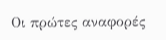Οι πρώτες αναφορές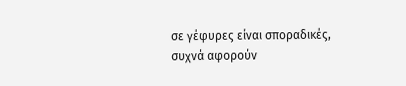σε γέφυρες είναι σποραδικές, συχνά αφορούν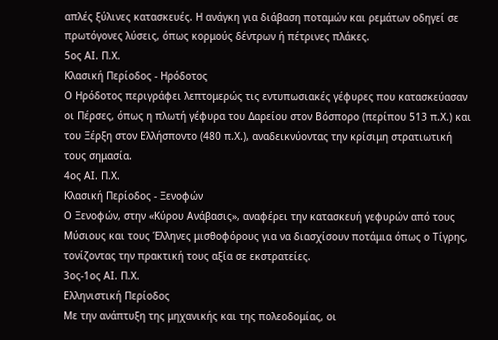απλές ξύλινες κατασκευές. Η ανάγκη για διάβαση ποταμών και ρεμάτων οδηγεί σε πρωτόγονες λύσεις, όπως κορμούς δέντρων ή πέτρινες πλάκες.
5ος ΑΙ. Π.Χ.
Κλασική Περίοδος - Ηρόδοτος
Ο Ηρόδοτος περιγράφει λεπτομερώς τις εντυπωσιακές γέφυρες που κατασκεύασαν οι Πέρσες, όπως η πλωτή γέφυρα του Δαρείου στον Βόσπορο (περίπου 513 π.Χ.) και του Ξέρξη στον Ελλήσποντο (480 π.Χ.), αναδεικνύοντας την κρίσιμη στρατιωτική τους σημασία.
4ος ΑΙ. Π.Χ.
Κλασική Περίοδος - Ξενοφών
Ο Ξενοφών, στην «Κύρου Ανάβασις», αναφέρει την κατασκευή γεφυρών από τους Μύσιους και τους Έλληνες μισθοφόρους για να διασχίσουν ποτάμια όπως ο Τίγρης, τονίζοντας την πρακτική τους αξία σε εκστρατείες.
3ος-1ος ΑΙ. Π.Χ.
Ελληνιστική Περίοδος
Με την ανάπτυξη της μηχανικής και της πολεοδομίας, οι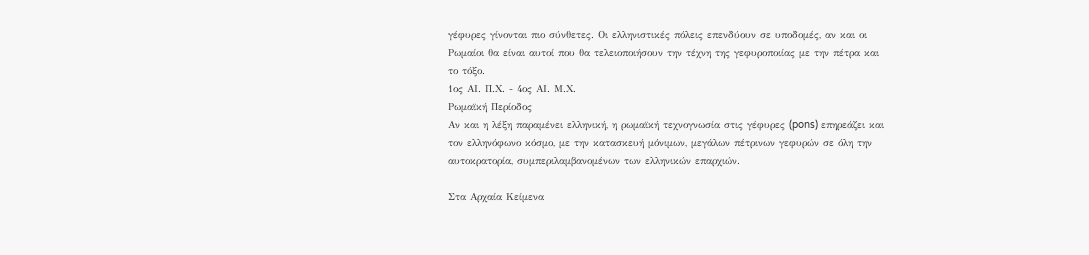γέφυρες γίνονται πιο σύνθετες. Οι ελληνιστικές πόλεις επενδύουν σε υποδομές, αν και οι Ρωμαίοι θα είναι αυτοί που θα τελειοποιήσουν την τέχνη της γεφυροποιίας με την πέτρα και το τόξο.
1ος ΑΙ. Π.Χ. - 4ος ΑΙ. Μ.Χ.
Ρωμαϊκή Περίοδος
Αν και η λέξη παραμένει ελληνική, η ρωμαϊκή τεχνογνωσία στις γέφυρες (pons) επηρεάζει και τον ελληνόφωνο κόσμο, με την κατασκευή μόνιμων, μεγάλων πέτρινων γεφυρών σε όλη την αυτοκρατορία, συμπεριλαμβανομένων των ελληνικών επαρχιών.

Στα Αρχαία Κείμενα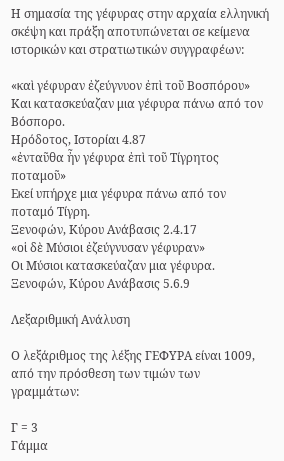Η σημασία της γέφυρας στην αρχαία ελληνική σκέψη και πράξη αποτυπώνεται σε κείμενα ιστορικών και στρατιωτικών συγγραφέων:

«καὶ γέφυραν ἐζεύγνυον ἐπὶ τοῦ Βοσπόρου»
Και κατασκεύαζαν μια γέφυρα πάνω από τον Βόσπορο.
Ηρόδοτος, Ιστορίαι 4.87
«ἐνταῦθα ἦν γέφυρα ἐπὶ τοῦ Τίγρητος ποταμοῦ»
Εκεί υπήρχε μια γέφυρα πάνω από τον ποταμό Τίγρη.
Ξενοφών, Κύρου Ανάβασις 2.4.17
«οἱ δὲ Μύσιοι ἐζεύγνυσαν γέφυραν»
Οι Μύσιοι κατασκεύαζαν μια γέφυρα.
Ξενοφών, Κύρου Ανάβασις 5.6.9

Λεξαριθμική Ανάλυση

Ο λεξάριθμος της λέξης ΓΕΦΥΡΑ είναι 1009, από την πρόσθεση των τιμών των γραμμάτων:

Γ = 3
Γάμμα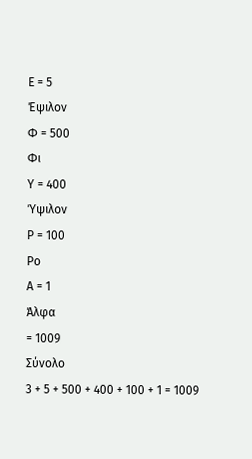Ε = 5
Έψιλον
Φ = 500
Φι
Υ = 400
Ύψιλον
Ρ = 100
Ρο
Α = 1
Άλφα
= 1009
Σύνολο
3 + 5 + 500 + 400 + 100 + 1 = 1009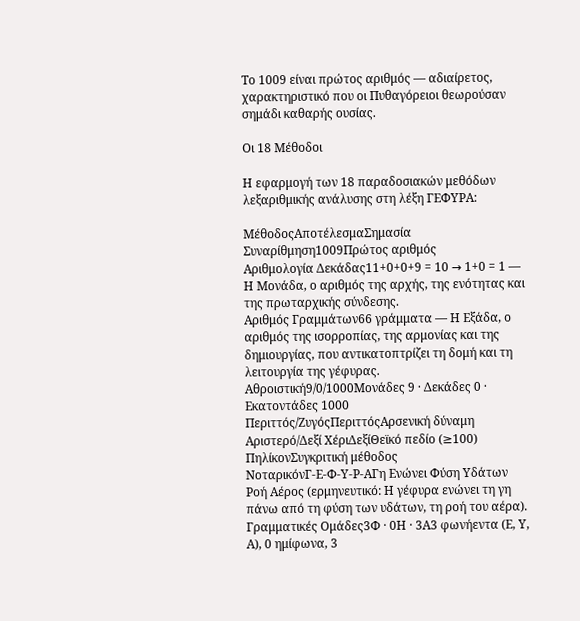Το 1009 είναι πρώτος αριθμός — αδιαίρετος, χαρακτηριστικό που οι Πυθαγόρειοι θεωρούσαν σημάδι καθαρής ουσίας.

Οι 18 Μέθοδοι

Η εφαρμογή των 18 παραδοσιακών μεθόδων λεξαριθμικής ανάλυσης στη λέξη ΓΕΦΥΡΑ:

ΜέθοδοςΑποτέλεσμαΣημασία
Συναρίθμηση1009Πρώτος αριθμός
Αριθμολογία Δεκάδας11+0+0+9 = 10 → 1+0 = 1 — Η Μονάδα, ο αριθμός της αρχής, της ενότητας και της πρωταρχικής σύνδεσης.
Αριθμός Γραμμάτων66 γράμματα — Η Εξάδα, ο αριθμός της ισορροπίας, της αρμονίας και της δημιουργίας, που αντικατοπτρίζει τη δομή και τη λειτουργία της γέφυρας.
Αθροιστική9/0/1000Μονάδες 9 · Δεκάδες 0 · Εκατοντάδες 1000
Περιττός/ΖυγόςΠεριττόςΑρσενική δύναμη
Αριστερό/Δεξί ΧέριΔεξίΘεϊκό πεδίο (≥100)
ΠηλίκονΣυγκριτική μέθοδος
ΝοταρικόνΓ-Ε-Φ-Υ-Ρ-ΑΓη Ενώνει Φύση Υδάτων Ροή Αέρος (ερμηνευτικό: Η γέφυρα ενώνει τη γη πάνω από τη φύση των υδάτων, τη ροή του αέρα).
Γραμματικές Ομάδες3Φ · 0Η · 3Α3 φωνήεντα (Ε, Υ, Α), 0 ημίφωνα, 3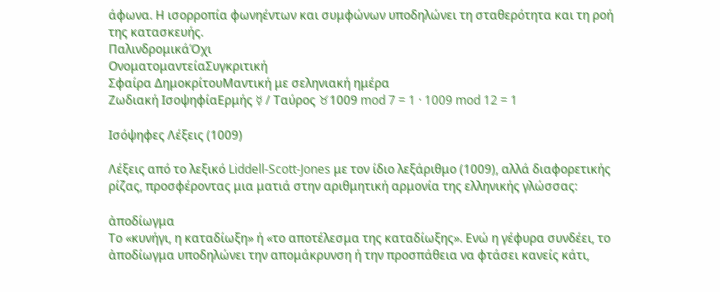άφωνα. Η ισορροπία φωνηέντων και συμφώνων υποδηλώνει τη σταθερότητα και τη ροή της κατασκευής.
ΠαλινδρομικάΌχι
ΟνοματομαντείαΣυγκριτική
Σφαίρα ΔημοκρίτουΜαντική με σεληνιακή ημέρα
Ζωδιακή ΙσοψηφίαΕρμής ☿ / Ταύρος ♉1009 mod 7 = 1 · 1009 mod 12 = 1

Ισόψηφες Λέξεις (1009)

Λέξεις από το λεξικό Liddell-Scott-Jones με τον ίδιο λεξάριθμο (1009), αλλά διαφορετικής ρίζας, προσφέροντας μια ματιά στην αριθμητική αρμονία της ελληνικής γλώσσας:

ἀποδίωγμα
Το «κυνήγι, η καταδίωξη» ή «το αποτέλεσμα της καταδίωξης». Ενώ η γέφυρα συνδέει, το ἀποδίωγμα υποδηλώνει την απομάκρυνση ή την προσπάθεια να φτάσει κανείς κάτι,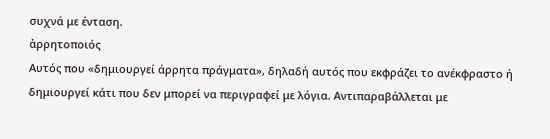συχνά με ένταση.
ἀρρητοποιός
Αυτός που «δημιουργεί άρρητα πράγματα», δηλαδή αυτός που εκφράζει το ανέκφραστο ή δημιουργεί κάτι που δεν μπορεί να περιγραφεί με λόγια. Αντιπαραβάλλεται με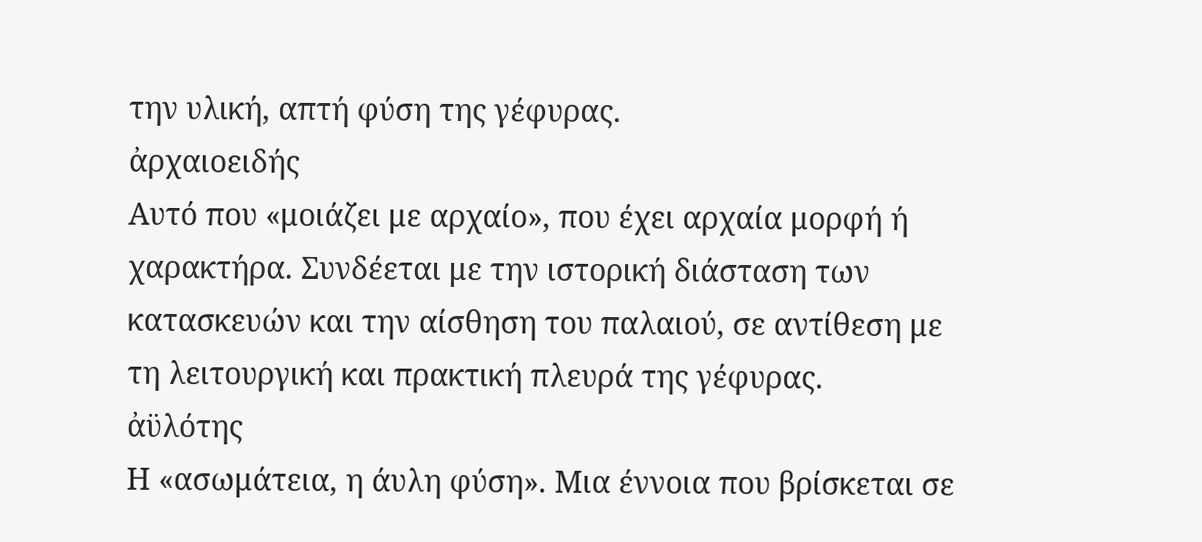την υλική, απτή φύση της γέφυρας.
ἀρχαιοειδής
Αυτό που «μοιάζει με αρχαίο», που έχει αρχαία μορφή ή χαρακτήρα. Συνδέεται με την ιστορική διάσταση των κατασκευών και την αίσθηση του παλαιού, σε αντίθεση με τη λειτουργική και πρακτική πλευρά της γέφυρας.
ἀϋλότης
Η «ασωμάτεια, η άυλη φύση». Μια έννοια που βρίσκεται σε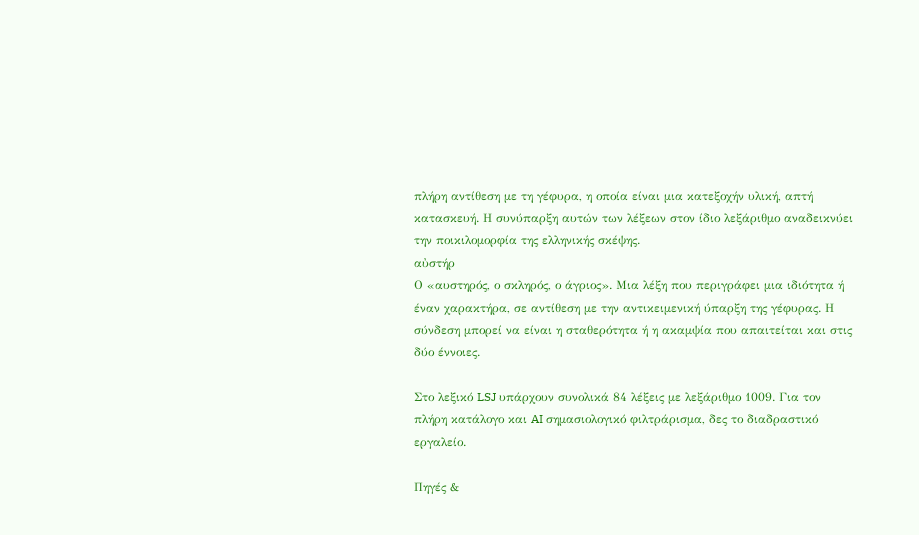πλήρη αντίθεση με τη γέφυρα, η οποία είναι μια κατεξοχήν υλική, απτή κατασκευή. Η συνύπαρξη αυτών των λέξεων στον ίδιο λεξάριθμο αναδεικνύει την ποικιλομορφία της ελληνικής σκέψης.
αὐστήρ
Ο «αυστηρός, ο σκληρός, ο άγριος». Μια λέξη που περιγράφει μια ιδιότητα ή έναν χαρακτήρα, σε αντίθεση με την αντικειμενική ύπαρξη της γέφυρας. Η σύνδεση μπορεί να είναι η σταθερότητα ή η ακαμψία που απαιτείται και στις δύο έννοιες.

Στο λεξικό LSJ υπάρχουν συνολικά 84 λέξεις με λεξάριθμο 1009. Για τον πλήρη κατάλογο και AI σημασιολογικό φιλτράρισμα, δες το διαδραστικό εργαλείο.

Πηγές &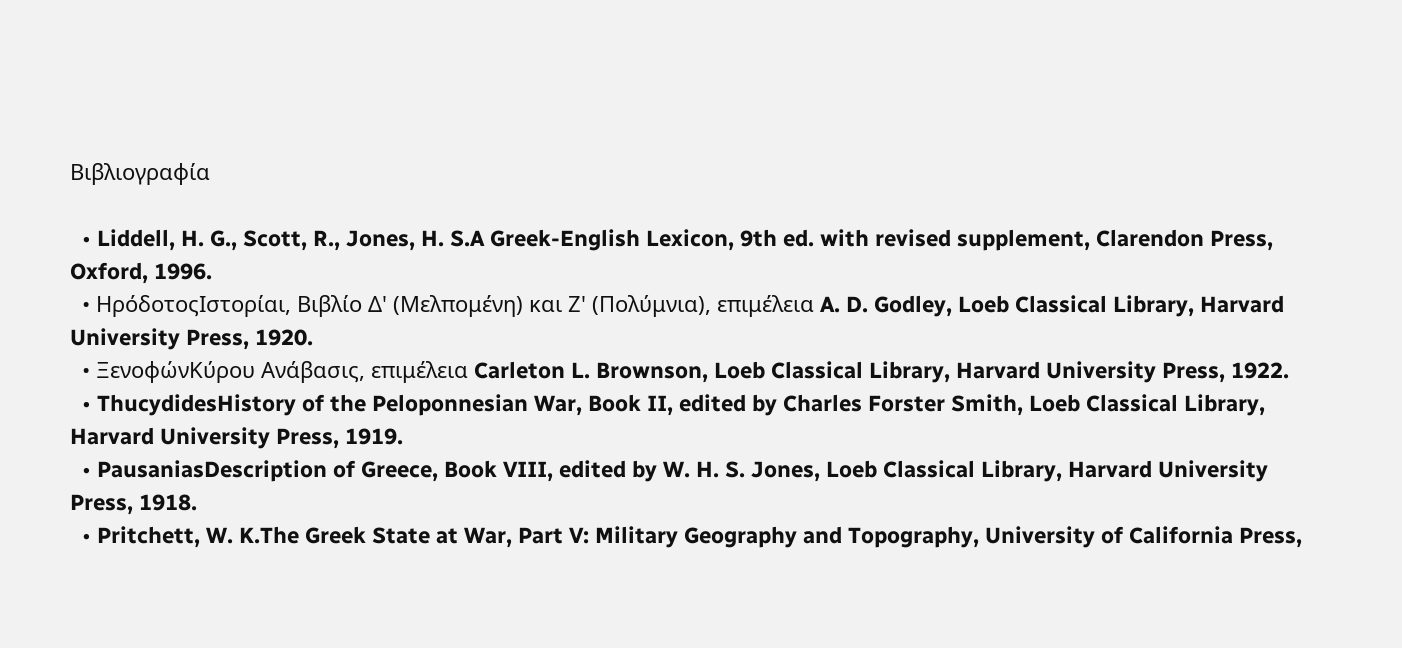Βιβλιογραφία

  • Liddell, H. G., Scott, R., Jones, H. S.A Greek-English Lexicon, 9th ed. with revised supplement, Clarendon Press, Oxford, 1996.
  • ΗρόδοτοςΙστορίαι, Βιβλίο Δ' (Μελπομένη) και Ζ' (Πολύμνια), επιμέλεια A. D. Godley, Loeb Classical Library, Harvard University Press, 1920.
  • ΞενοφώνΚύρου Ανάβασις, επιμέλεια Carleton L. Brownson, Loeb Classical Library, Harvard University Press, 1922.
  • ThucydidesHistory of the Peloponnesian War, Book II, edited by Charles Forster Smith, Loeb Classical Library, Harvard University Press, 1919.
  • PausaniasDescription of Greece, Book VIII, edited by W. H. S. Jones, Loeb Classical Library, Harvard University Press, 1918.
  • Pritchett, W. K.The Greek State at War, Part V: Military Geography and Topography, University of California Press,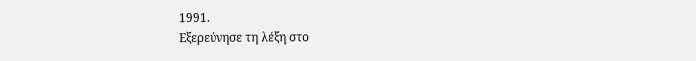1991.
Εξερεύνησε τη λέξη στο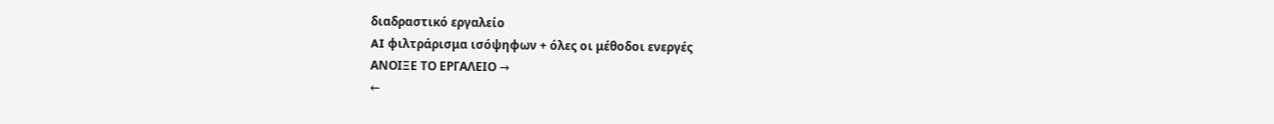διαδραστικό εργαλείο
AI φιλτράρισμα ισόψηφων + όλες οι μέθοδοι ενεργές
ΑΝΟΙΞΕ ΤΟ ΕΡΓΑΛΕΙΟ →
←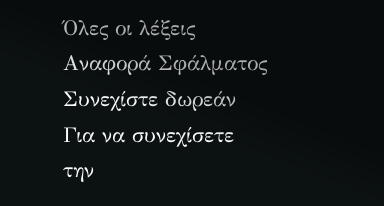Όλες οι λέξεις
Αναφορά Σφάλματος
Συνεχίστε δωρεάν
Για να συνεχίσετε την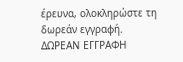έρευνα, ολοκληρώστε τη δωρεάν εγγραφή.
ΔΩΡΕΑΝ ΕΓΓΡΑΦΗ